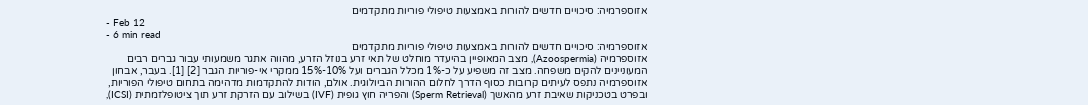אזוספרמיה: סיכויים חדשים להורות באמצעות טיפולי פוריות מתקדמים
- Feb 12
- 6 min read
אזוספרמיה: סיכויים חדשים להורות באמצעות טיפולי פוריות מתקדמים
אזוספרמיה (Azoospermia), מצב המאופיין בהיעדר מוחלט של תאי זרע בנוזל הזרע, מהווה אתגר משמעותי עבור גברים רבים המעוניינים להקים משפחה. מצב זה משפיע על כ-1% מכלל הגברים ועל 10%-15% ממקרי אי-פוריות הגבר [2] [1]. בעבר, אבחון אזוספרמיה נתפס לעיתים קרובות כסוף הדרך לחלום ההורות הביולוגית. אולם, הודות להתקדמות מדהימה בתחום טיפולי הפוריות, ובפרט בטכניקות שאיבת זרע מהאשך (Sperm Retrieval) והפריה חוץ גופית (IVF) בשילוב עם הזרקת זרע תוך ציטופלזמתית (ICSI),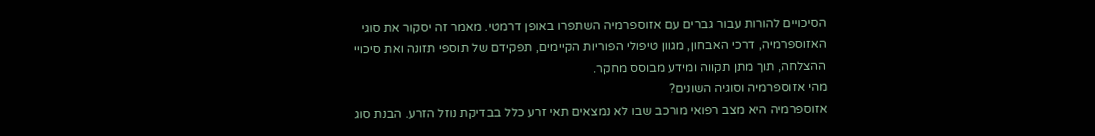הסיכויים להורות עבור גברים עם אזוספרמיה השתפרו באופן דרמטי. מאמר זה יסקור את סוגי האזוספרמיה, דרכי האבחון, מגוון טיפולי הפוריות הקיימים, תפקידם של תוספי תזונה ואת סיכויי ההצלחה, תוך מתן תקווה ומידע מבוסס מחקר.
מהי אזוספרמיה וסוגיה השונים?
אזוספרמיה היא מצב רפואי מורכב שבו לא נמצאים תאי זרע כלל בבדיקת נוזל הזרע. הבנת סוג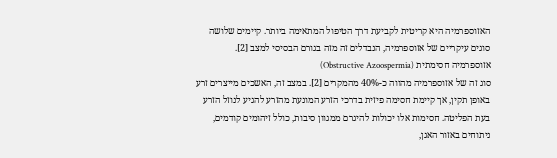האזוספרמיה היא קריטית לקביעת דרך הטיפול המתאימה ביותר. קיימים שלושה סוגים עיקריים של אזוספרמיה, הנבדלים זה מזה בגורם הבסיסי למצב [2].
אזוספרמיה חסימתית (Obstructive Azoospermia)
סוג זה של אזוספרמיה מהווה כ-40% מהמקרים [2]. במצב זה, האשכים מייצרים זרע באופן תקין, אך קיימת חסימה פיזית בדרכי הזרע המונעת מהזרע להגיע לנוזל הזרע בעת הפליטה. חסימות אלו יכולות להיגרם ממגוון סיבות, כולל זיהומים קודמים, ניתוחים באזור האגן,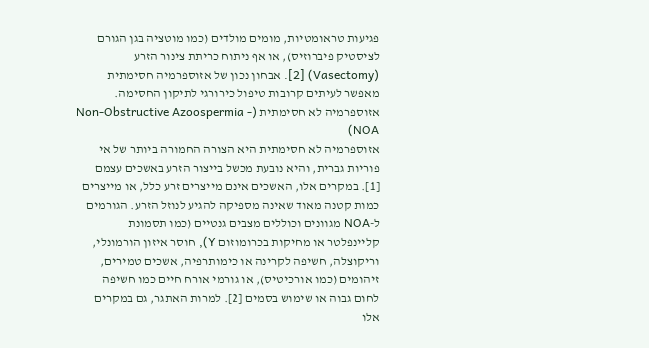פגיעות טראומטיות, מומים מולדים (כמו מוטציה בגן הגורם לציסטיק פיברוזיס), או אף ניתוח כריתת צינור הזרע (Vasectomy) [2]. אבחון נכון של אזוספרמיה חסימתית מאפשר לעיתים קרובות טיפול כירורגי לתיקון החסימה.
אזוספרמיה לא חסימתית (Non-Obstructive Azoospermia - NOA)
אזוספרמיה לא חסימתית היא הצורה החמורה ביותר של אי פוריות גברית, והיא נובעת מכשל בייצור הזרע באשכים עצמם [1]. במקרים אלו, האשכים אינם מייצרים זרע כלל, או מייצרים כמות קטנה מאוד שאינה מספיקה להגיע לנוזל הזרע. הגורמים ל-NOA מגוונים וכוללים מצבים גנטיים (כמו תסמונת קליינפלטר או מחיקות בכרומוזום Y), חוסר איזון הורמונלי, וריקוצלה, חשיפה לקרינה או כימותרפיה, אשכים טמירים, זיהומים (כמו אורכיטיס), או גורמי אורח חיים כמו חשיפה לחום גבוה או שימוש בסמים [2]. למרות האתגר, גם במקרים אלו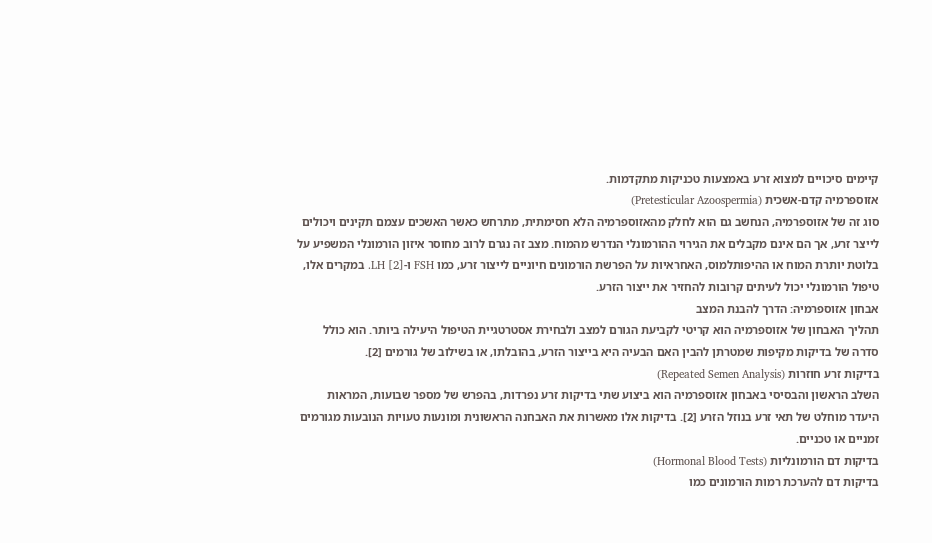קיימים סיכויים למצוא זרע באמצעות טכניקות מתקדמות.
אזוספרמיה קדם-אשכית (Pretesticular Azoospermia)
סוג זה של אזוספרמיה, הנחשב גם הוא לחלק מהאזוספרמיה הלא חסימתית, מתרחש כאשר האשכים עצמם תקינים ויכולים לייצר זרע, אך הם אינם מקבלים את הגירוי ההורמונלי הנדרש מהמוח. מצב זה נגרם לרוב מחוסר איזון הורמונלי המשפיע על בלוטת יותרת המוח או ההיפותלמוס, האחראיות על הפרשת הורמונים חיוניים לייצור זרע, כמו FSH ו-LH [2]. במקרים אלו, טיפול הורמונלי יכול לעיתים קרובות להחזיר את ייצור הזרע.
אבחון אזוספרמיה: הדרך להבנת המצב
תהליך האבחון של אזוספרמיה הוא קריטי לקביעת הגורם למצב ולבחירת אסטרטגיית הטיפול היעילה ביותר. הוא כולל סדרה של בדיקות מקיפות שמטרתן להבין האם הבעיה היא בייצור הזרע, בהובלתו, או בשילוב של גורמים [2].
בדיקות זרע חוזרות (Repeated Semen Analysis)
השלב הראשון והבסיסי באבחון אזוספרמיה הוא ביצוע שתי בדיקות זרע נפרדות, בהפרש של מספר שבועות, המראות היעדר מוחלט של תאי זרע בנוזל הזרע [2]. בדיקות אלו מאשרות את האבחנה הראשונית ומונעות טעויות הנובעות מגורמים זמניים או טכניים.
בדיקות דם הורמונליות (Hormonal Blood Tests)
בדיקות דם להערכת רמות הורמונים כמו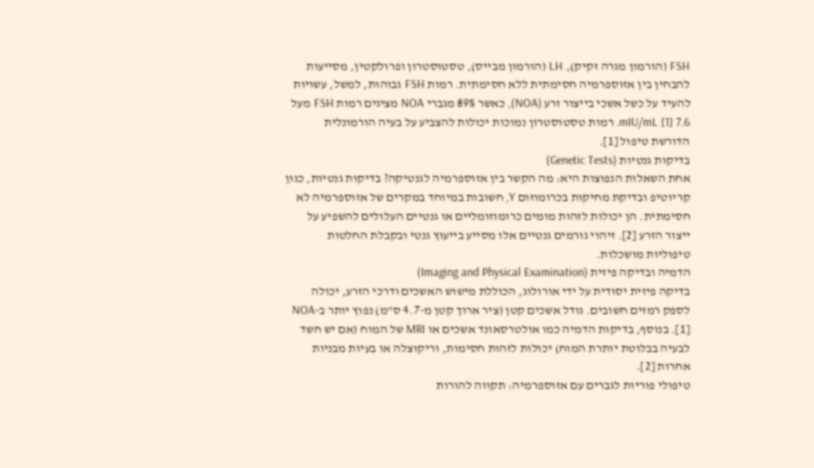FSH (הורמון מגרה זקיק), LH (הורמון מבייס), טסטוסטרון ופרולקטין, מסייעות להבחין בין אזוספרמיה חסימתית ללא חסימתית. רמות FSH גבוהות, למשל, עשויות להעיד על כשל אשכי בייצור זרע (NOA), כאשר 89% מגברי NOA מציגים רמות FSH מעל 7.6 mIU/mL [1]. רמות טסטוסטרון נמוכות יכולות להצביע על בעיה הורמונלית הדורשת טיפול [1].
בדיקות גנטיות (Genetic Tests)
אחת השאלות הנפוצות היא: מה הקשר בין אזוספרמיה לגנטיקה? בדיקות גנטיות, כגון קריוטיפ ובדיקת מחיקות בכרומוזום Y, חשובות במיוחד במקרים של אזוספרמיה לא חסימתית. הן יכולות לזהות מומים כרומוזומליים או גנטיים העלולים להשפיע על ייצור הזרע [2]. זיהוי גורמים גנטיים אלו מסייע בייעוץ גנטי ובקבלת החלטות טיפוליות מושכלות.
הדמיה ובדיקה פיזית (Imaging and Physical Examination)
בדיקה פיזית יסודית על ידי אורולוג, הכוללת מישוש האשכים ודרכי הזרע, יכולה לספק רמזים חשובים. גודל אשכים קטן (ציר ארוך קטן מ-4.7 ס"מ) נפוץ יותר ב-NOA [1]. בנוסף, בדיקות הדמיה כמו אולטרסאונד אשכים או MRI של המוח (אם יש חשד לבעיה בבלוטת יותרת המוח) יכולות לזהות חסימות, וריקוצלה או בעיות מבניות אחרות [2].
טיפולי פוריות לגברים עם אזוספרמיה: תקווה להורות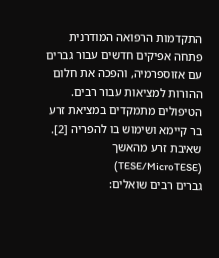התקדמות הרפואה המודרנית פתחה אפיקים חדשים עבור גברים עם אזוספרמיה, והפכה את חלום ההורות למציאות עבור רבים. הטיפולים מתמקדים במציאת זרע בר קיימא ושימוש בו להפריה [2].
שאיבת זרע מהאשך (TESE/MicroTESE)
גברים רבים שואלים: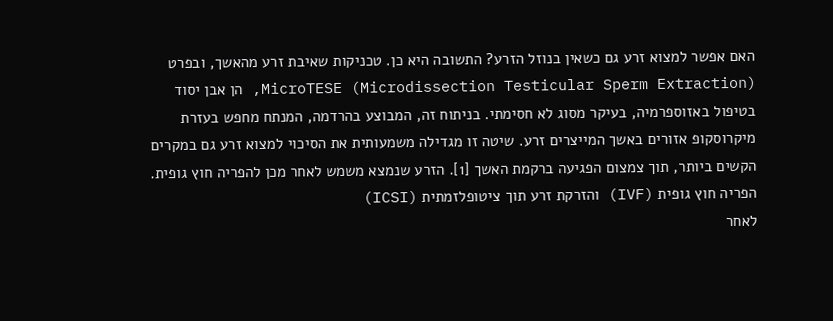האם אפשר למצוא זרע גם כשאין בנוזל הזרע? התשובה היא כן. טכניקות שאיבת זרע מהאשך, ובפרט MicroTESE (Microdissection Testicular Sperm Extraction), הן אבן יסוד בטיפול באזוספרמיה, בעיקר מסוג לא חסימתי. בניתוח זה, המבוצע בהרדמה, המנתח מחפש בעזרת מיקרוסקופ אזורים באשך המייצרים זרע. שיטה זו מגדילה משמעותית את הסיכוי למצוא זרע גם במקרים הקשים ביותר, תוך צמצום הפגיעה ברקמת האשך [1]. הזרע שנמצא משמש לאחר מכן להפריה חוץ גופית.
הפריה חוץ גופית (IVF) והזרקת זרע תוך ציטופלזמתית (ICSI)
לאחר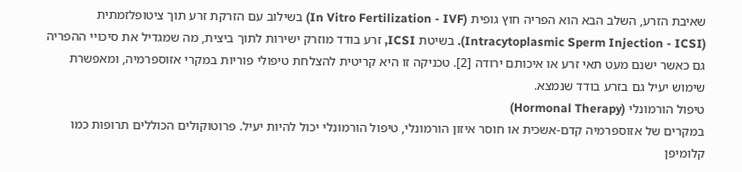שאיבת הזרע, השלב הבא הוא הפריה חוץ גופית (In Vitro Fertilization - IVF) בשילוב עם הזרקת זרע תוך ציטופלזמתית (Intracytoplasmic Sperm Injection - ICSI). בשיטת ICSI, זרע בודד מוזרק ישירות לתוך ביצית, מה שמגדיל את סיכויי ההפריה גם כאשר ישנם מעט תאי זרע או איכותם ירודה [2]. טכניקה זו היא קריטית להצלחת טיפולי פוריות במקרי אזוספרמיה, ומאפשרת שימוש יעיל גם בזרע בודד שנמצא.
טיפול הורמונלי (Hormonal Therapy)
במקרים של אזוספרמיה קדם-אשכית או חוסר איזון הורמונלי, טיפול הורמונלי יכול להיות יעיל. פרוטוקולים הכוללים תרופות כמו קלומיפן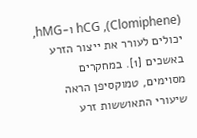(Clomiphene), hCG ו-hMG, יכולים לעורר את ייצור הזרע באשכים [1]. במחקרים מסוימים, טמוקסיפן הראה שיעורי התאוששות זרע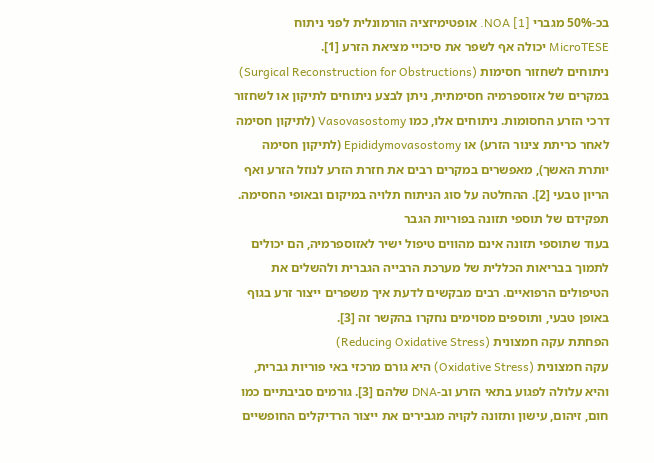בכ-50% מגברי NOA [1]. אופטימיזציה הורמונלית לפני ניתוח MicroTESE יכולה אף לשפר את סיכויי מציאת הזרע [1].
ניתוחים לשחזור חסימות (Surgical Reconstruction for Obstructions)
במקרים של אזוספרמיה חסימתית, ניתן לבצע ניתוחים לתיקון או לשחזור דרכי הזרע החסומות. ניתוחים אלו, כמו Vasovasostomy (לתיקון חסימה לאחר כריתת צינור הזרע) או Epididymovasostomy (לתיקון חסימה יותרת האשך), מאפשרים במקרים רבים את חזרת הזרע לנוזל הזרע ואף הריון טבעי [2]. ההחלטה על סוג הניתוח תלויה במיקום ובאופי החסימה.
תפקידם של תוספי תזונה בפוריות הגבר
בעוד שתוספי תזונה אינם מהווים טיפול ישיר לאזוספרמיה, הם יכולים לתמוך בבריאות הכללית של מערכת הרבייה הגברית ולהשלים את הטיפולים הרפואיים. רבים מבקשים לדעת איך משפרים ייצור זרע בגוף באופן טבעי, ותוספים מסוימים נחקרו בהקשר זה [3].
הפחתת עקה חמצונית (Reducing Oxidative Stress)
עקה חמצונית (Oxidative Stress) היא גורם מרכזי באי פוריות גברית, והיא עלולה לפגוע בתאי הזרע וב-DNA שלהם [3]. גורמים סביבתיים כמו חום, זיהום, עישון ותזונה לקויה מגבירים את ייצור הרדיקלים החופשיים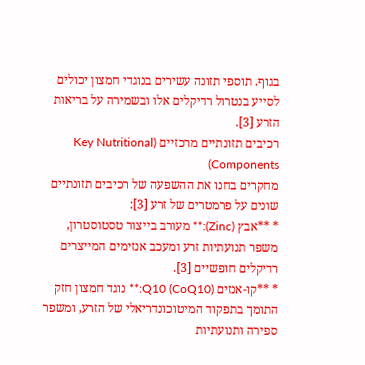בגוף. תוספי תזונה עשירים בנוגדי חמצון יכולים לסייע בנטרול רדיקלים אלו ובשמירה על בריאות הזרע [3].
רכיבים תזונתיים מרכזיים (Key Nutritional Components)
מחקרים בחנו את ההשפעה של רכיבים תזונתיים שונים על פרמטרים של זרע [3]:
* **אבץ (Zinc):** מעורב בייצור טסטוסטרון, משפר תנועתיות זרע ומעכב אנזימים המייצרים רדיקלים חופשיים [3].
* **קו-אנזים Q10 (CoQ10):** נוגד חמצון חזק התומך בתפקוד המיטוכונדריאלי של הזרע, ומשפר ספירה ותנועתיות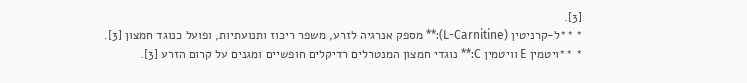[3].
* **ל-קרניטין (L-Carnitine):** מספק אנרגיה לזרע, משפר ריכוז ותנועתיות, ופועל כנוגד חמצון [3].
* **ויטמין E וויטמין C:** נוגדי חמצון המנטרלים רדיקלים חופשיים ומגנים על קרום הזרע [3].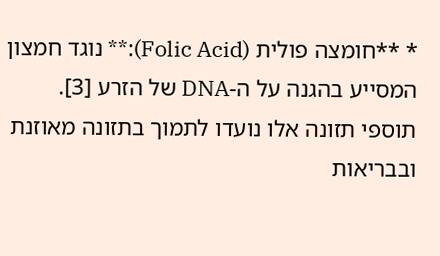* **חומצה פולית (Folic Acid):** נוגד חמצון המסייע בהגנה על ה-DNA של הזרע [3].
תוספי תזונה אלו נועדו לתמוך בתזונה מאוזנת ובבריאות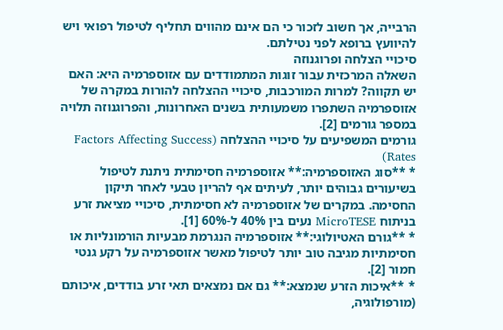הרבייה, אך חשוב לזכור כי הם אינם מהווים תחליף לטיפול רפואי ויש להיוועץ ברופא לפני נטילתם.
סיכויי הצלחה ופרוגנוזה
השאלה המרכזית עבור זוגות המתמודדים עם אזוספרמיה היא: האם יש תקווה? למרות המורכבות, סיכויי ההצלחה להורות במקרה של אזוספרמיה השתפרו משמעותית בשנים האחרונות, והפרוגנוזה תלויה במספר גורמים [2].
גורמים המשפיעים על סיכויי ההצלחה (Factors Affecting Success Rates)
* **סוג האזוספרמיה:** אזוספרמיה חסימתית ניתנת לטיפול בשיעורים גבוהים יותר, לעיתים אף להריון טבעי לאחר תיקון החסימה. במקרים של אזוספרמיה לא חסימתית, סיכויי מציאת זרע בניתוח MicroTESE נעים בין 40% ל-60% [1].
* **גורם האטיולוגי:** אזוספרמיה הנגרמת מבעיות הורמונליות או חסימתיות מגיבה טוב יותר לטיפול מאשר אזוספרמיה על רקע גנטי חמור [2].
* **איכות הזרע שנמצא:** גם אם נמצאים תאי זרע בודדים, איכותם (מורפולוגיה,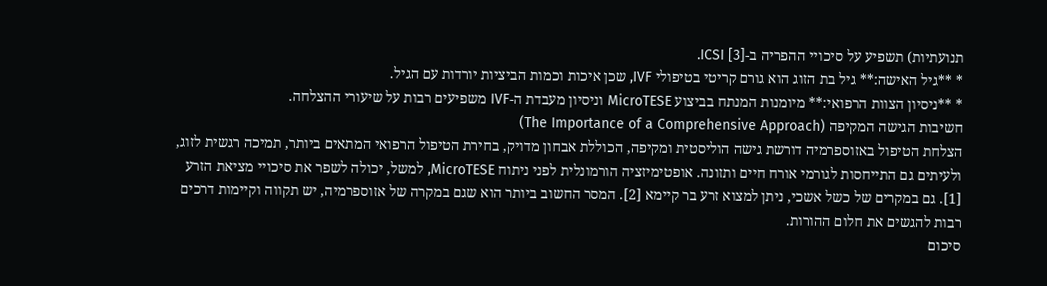תנועתיות) תשפיע על סיכויי ההפריה ב-ICSI [3].
* **גיל האישה:** גיל בת הזוג הוא גורם קריטי בטיפולי IVF, שכן איכות וכמות הביציות יורדות עם הגיל.
* **ניסיון הצוות הרפואי:** מיומנות המנתח בביצוע MicroTESE וניסיון מעבדת ה-IVF משפיעים רבות על שיעורי ההצלחה.
חשיבות הגישה המקיפה (The Importance of a Comprehensive Approach)
הצלחת הטיפול באזוספרמיה דורשת גישה הוליסטית ומקיפה, הכוללת אבחון מדויק, בחירת הטיפול הרפואי המתאים ביותר, תמיכה רגשית לזוג, ולעיתים גם התייחסות לגורמי אורח חיים ותזונה. אופטימיזציה הורמונלית לפני ניתוח MicroTESE, למשל, יכולה לשפר את סיכויי מציאת הזרע [1]. גם במקרים של כשל אשכי, ניתן למצוא זרע בר קיימא [2]. המסר החשוב ביותר הוא שגם במקרה של אזוספרמיה, יש תקווה וקיימות דרכים רבות להגשים את חלום ההורות.
סיכום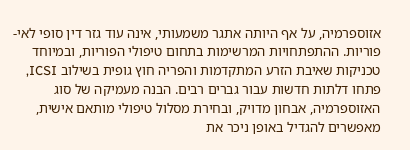אזוספרמיה, על אף היותה אתגר משמעותי, אינה עוד גזר דין סופי לאי-פוריות. ההתפתחויות המרשימות בתחום טיפולי הפוריות, ובמיוחד טכניקות שאיבת הזרע המתקדמות והפריה חוץ גופית בשילוב ICSI, פתחו דלתות חדשות עבור גברים רבים. הבנה מעמיקה של סוג האזוספרמיה, אבחון מדויק, ובחירת מסלול טיפולי מותאם אישית, מאפשרים להגדיל באופן ניכר את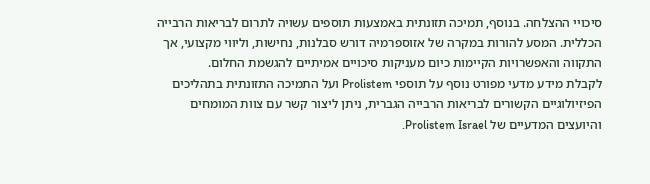סיכויי ההצלחה. בנוסף, תמיכה תזונתית באמצעות תוספים עשויה לתרום לבריאות הרבייה הכללית. המסע להורות במקרה של אזוספרמיה דורש סבלנות, נחישות, וליווי מקצועי, אך התקווה והאפשרויות הקיימות כיום מעניקות סיכויים אמיתיים להגשמת החלום.
לקבלת מידע מדעי מפורט נוסף על תוספי Prolistem ועל התמיכה התזונתית בתהליכים הפיזיולוגיים הקשורים לבריאות הרבייה הגברית, ניתן ליצור קשר עם צוות המומחים והיועצים המדעיים של Prolistem Israel.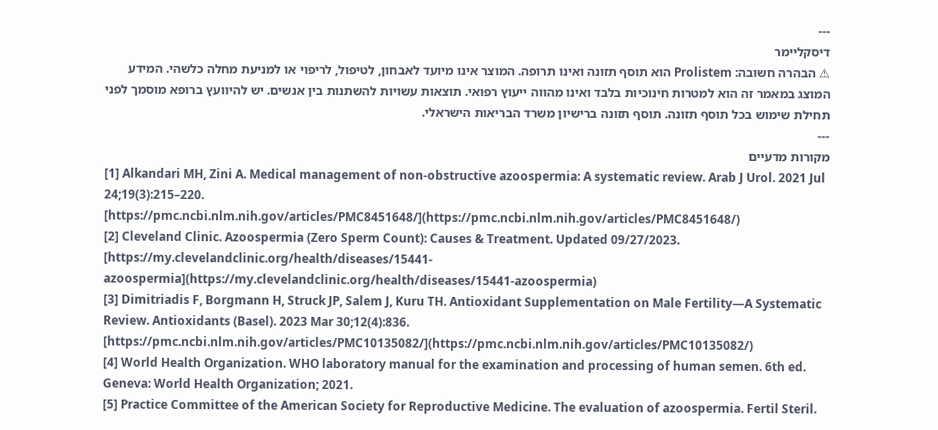---
דיסקליימר
⚠ הבהרה חשובה: Prolistem הוא תוסף תזונה ואינו תרופה. המוצר אינו מיועד לאבחון, לטיפול, לריפוי או למניעת מחלה כלשהי. המידע המוצג במאמר זה הוא למטרות חינוכיות בלבד ואינו מהווה ייעוץ רפואי. תוצאות עשויות להשתנות בין אנשים. יש להיוועץ ברופא מוסמך לפני תחילת שימוש בכל תוסף תזונה. תוסף תזונה ברישיון משרד הבריאות הישראלי.
---
מקורות מדעיים
[1] Alkandari MH, Zini A. Medical management of non-obstructive azoospermia: A systematic review. Arab J Urol. 2021 Jul 24;19(3):215–220. [https://pmc.ncbi.nlm.nih.gov/articles/PMC8451648/](https://pmc.ncbi.nlm.nih.gov/articles/PMC8451648/)
[2] Cleveland Clinic. Azoospermia (Zero Sperm Count): Causes & Treatment. Updated 09/27/2023. [https://my.clevelandclinic.org/health/diseases/15441-azoospermia](https://my.clevelandclinic.org/health/diseases/15441-azoospermia)
[3] Dimitriadis F, Borgmann H, Struck JP, Salem J, Kuru TH. Antioxidant Supplementation on Male Fertility—A Systematic Review. Antioxidants (Basel). 2023 Mar 30;12(4):836. [https://pmc.ncbi.nlm.nih.gov/articles/PMC10135082/](https://pmc.ncbi.nlm.nih.gov/articles/PMC10135082/)
[4] World Health Organization. WHO laboratory manual for the examination and processing of human semen. 6th ed. Geneva: World Health Organization; 2021.
[5] Practice Committee of the American Society for Reproductive Medicine. The evaluation of azoospermia. Fertil Steril.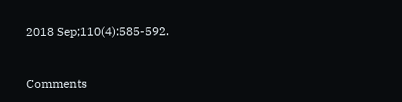2018 Sep;110(4):585-592.



Comments